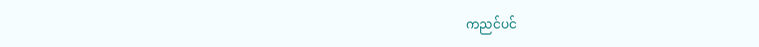ကညင်ပင်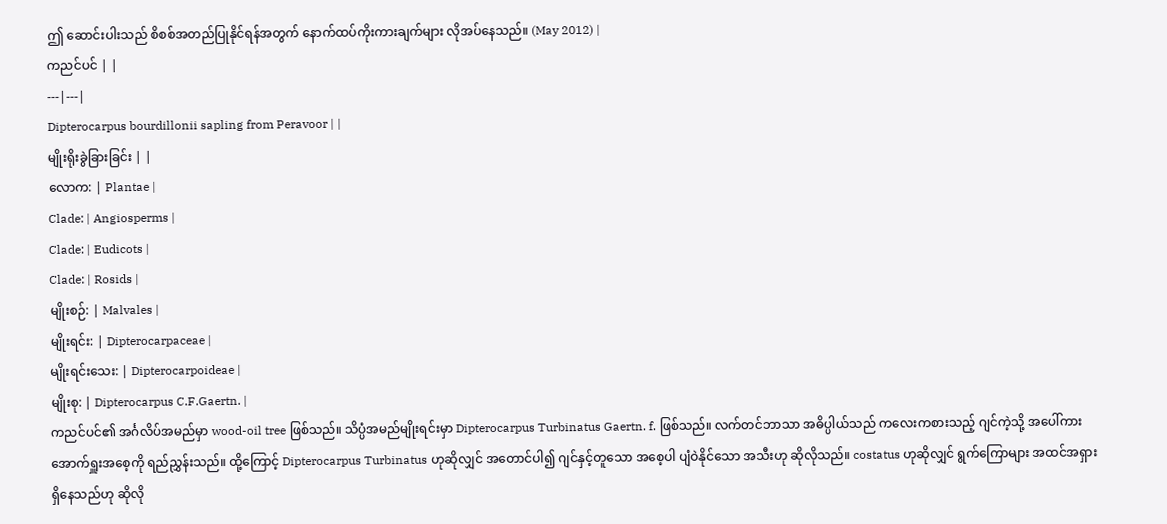ဤ ဆောင်းပါးသည် စိစစ်အတည်ပြုနိုင်ရန်အတွက် နောက်ထပ်ကိုးကားချက်များ လိုအပ်နေသည်။ (May 2012) |
ကညင်ပင် | |
---|---|
Dipterocarpus bourdillonii sapling from Peravoor | |
မျိုးရိုးခွဲခြားခြင်း | |
လောက: | Plantae |
Clade: | Angiosperms |
Clade: | Eudicots |
Clade: | Rosids |
မျိုးစဉ်: | Malvales |
မျိုးရင်း: | Dipterocarpaceae |
မျိုးရင်းသေး: | Dipterocarpoideae |
မျိုးစု: | Dipterocarpus C.F.Gaertn. |
ကညင်ပင်၏ အင်္ဂလိပ်အမည်မှာ wood-oil tree ဖြစ်သည်။ သိပ္ပံအမည်မျိုးရင်းမှာ Dipterocarpus Turbinatus Gaertn. f. ဖြစ်သည်။ လက်တင်ဘာသာ အဓိပ္ပါယ်သည် ကလေးကစားသည့် ဂျင်ကဲ့သို့ အပေါ်ကား အောက်ရှူးအစေ့ကို ရည်ညွှန်းသည်။ ထို့ကြောင့် Dipterocarpus Turbinatus ဟုဆိုလျှင် အတောင်ပါ၍ ဂျင်နှင့်တူသော အစေ့ပါ ပျံဝဲနိုင်သော အသီးဟု ဆိုလိုသည်။ costatus ဟုဆိုလျှင် ရွက်ကြောများ အထင်အရှား ရှိနေသည်ဟု ဆိုလို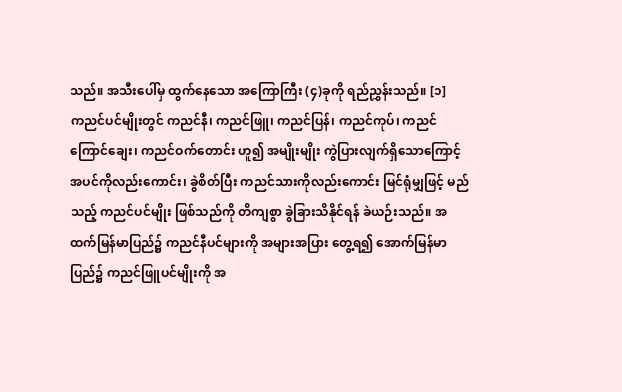သည်။ အသီးပေါ်မှ ထွက်နေသော အကြောကြီး (၄)ခုကို ရည်ညွှန်းသည်။ [၁]
ကညင်ပင်မျိုးတွင် ကညင်နီ၊ ကညင်ဖြူ၊ ကညင်ပြန်၊ ကညင်ကုပ်၊ ကညင်ကြောင်ချေး၊ ကညင်ဝက်တောင်း ဟူ၍ အမျိုးမျိုး ကွဲပြားလျက်ရှိသောကြောင့် အပင်ကိုလည်းကောင်း၊ ခွဲစိတ်ပြီး ကညင်သားကိုလည်းကောင်း မြင်ရုံမျှဖြင့် မည်သည့် ကညင်ပင်မျိုး ဖြစ်သည်ကို တိကျစွာ ခွဲခြားသိနိုင်ရန် ခဲယဉ်းသည်။ အထက်မြန်မာပြည်၌ ကညင်နီပင်များကို အများအပြား တွေ့ရ၍ အောက်မြန်မာပြည်၌ ကညင်ဖြူပင်မျိုးကို အ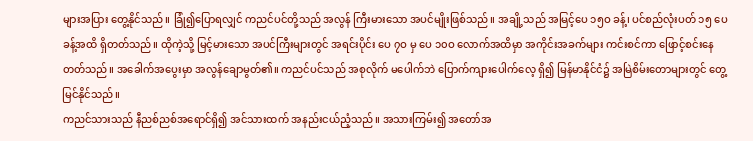များအပြား တွေ့နိုင်သည်။ ခြုံ၍ပြောရလျှင် ကညင်ပင်တို့သည် အလွန် ကြီးမားသော အပင်မျိုးဖြစ်သည်။ အချို့သည် အမြင့်ပေ ၁၅ဝ ခန့်၊ ပင်စည်လုံးပတ် ၁၅ ပေခန့်အထိ ရှိတတ်သည်။ ထိုကဲ့သို့ မြင့်မားသော အပင်ကြီးများတွင် အရင်းပိုင်း ပေ ၇ဝ မှ ပေ ၁၀ဝ လောက်အထိမှာ အကိုင်းအခက်များ ကင်းစင်ကာ ဖြောင့်စင်းနေတတ်သည်။ အခေါက်အပွေးမှာ အလွန်ချောမွတ်၏။ ကညင်ပင်သည် အစုလိုက် မပေါက်ဘဲ ပြောက်ကျားပေါက်လေ့ ရှိ၍ မြန်မာနိုင်ငံ၌ အမြဲစိမ်းတောများတွင် တွေ့မြင်နိုင်သည်။
ကညင်သားသည် နီညစ်ညစ်အရောင်ရှိ၍ အင်သားထက် အနည်းငယ်ညံ့သည်။ အသားကြမ်း၍ အတော်အ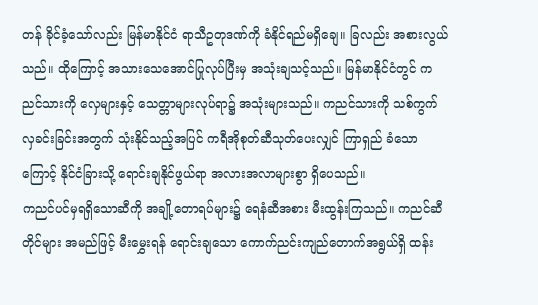တန် ခိုင်ခံ့သော်လည်း မြန်မာနိုင်ငံ ရာသီဥတုဒဏ်ကို ခံနိုင်ရည်မရှိချေ။ ခြလည်း အစားလွယ်သည်။ ထိုကြောင့် အသားသေအောင်ပြုလုပ်ပြီးမှ အသုံးချသင့်သည်။ မြန်မာနိုင်ငံတွင် ကညင်သားကို လှေများနှင့် သေတ္တာများလုပ်ရာ၌ အသုံးများသည်။ ကညင်သားကို သစ်ကွက်လှခင်းခြင်းအတွက် သုံးနိုင်သည့်အပြင် ကရီအိုစုတ်ဆီသုတ်ပေးလျှင် ကြာရှည် ခံသောကြောင့် နိုင်ငံခြားသို့ ရောင်းချနိုင်ဖွယ်ရာ အလားအလာများစွာ ရှိပေသည်။
ကညင်ပင်မှရရှိသောဆီကို အချို့တောရပ်များ၌ ရေနံဆီအစား မီးထွန်းကြသည်။ ကညင်ဆီတိုင်များ အမည်ဖြင့် မီးမွှေးရန် ရောင်းချသော ကောက်ညင်းကျည်တောက်အရွယ်ရှိ ထန်း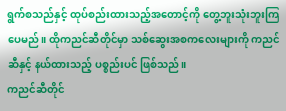ရွက်စသည်နှင့် ထုပ်စည်းထားသည့်အတောင့်ကို တွေ့ဘူးသုံးဘူးကြပေမည်။ ထိုကညင်ဆီတိုင်မှာ သစ်ဆွေးအစကလေးများကို ကညင်ဆီနှင့် နယ်ထားသည့် ပစ္စည်းပင် ဖြစ်သည်။
ကညင်ဆီတိုင်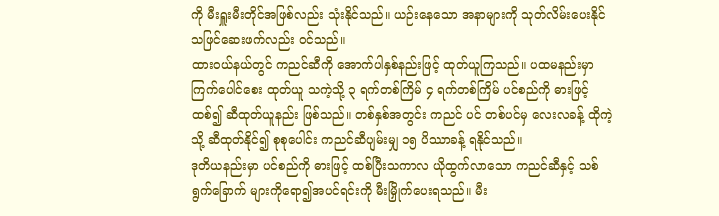ကို မီးရှူးမီးတိုင်အဖြစ်လည်း သုံးနိုင်သည်။ ယဉ်းနေသော အနာများကို သုတ်လိမ်းပေးနိုင်သဖြင်ဆေးဖက်လည်း ဝင်သည်။
ထားဝယ်နယ်တွင် ကညင်ဆီကို အောက်ပါနှစ်နည်းဖြင့် ထုတ်ယူကြသည်။ ပထမနည်းမှာ ကြက်ပေါင်စေး ထုတ်ယူ သကဲ့သို့ ၃ ရက်တစ်ကြိမ် ၄ ရက်တစ်ကြိမ် ပင်စည်ကို ဓားဖြင့်ထစ်၍ ဆီထုတ်ယူနည်း ဖြစ်သည်။ တစ်နှစ်အတွင်း ကညင် ပင် တစ်ပင်မှ လေးလခန့် ထိုကဲ့သို့ ဆီထုတ်နိုင်၍ စုစုပေါင်း ကညင်ဆီပျမ်းမျှ ၁၅ ပိဿာခန့် ရနိုင်သည်။
ဒုတိယနည်းမှာ ပင်စည်ကို ဓားဖြင့် ထစ်ပြီးသကာလ ယိုထွက်လာသော ကညင်ဆီနှင့် သစ်ရွက်ခြောက် များကိုရော၍အပင်ရင်းကို မီးမြှိုက်ပေးရသည်။ မီး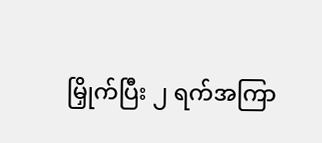မြှိုက်ပြီး ၂ ရက်အကြာ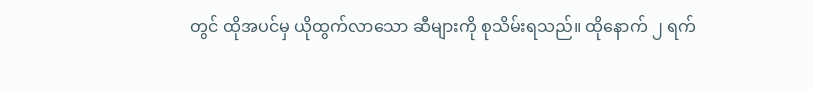တွင် ထိုအပင်မှ ယိုထွက်လာသော ဆီများကို စုသိမ်းရသည်။ ထိုနောက် ၂ ရက်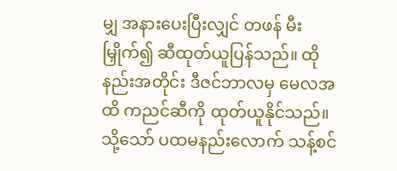မျှ အနားပေးပြီးလျှင် တဖန် မီးမြှိုက်၍ ဆီထုတ်ယူပြန်သည်။ ထိုနည်းအတိုင်း ဒီဇင်ဘာလမှ မေလအထိ ကညင်ဆီကို ထုတ်ယူနိုင်သည်။ သို့သော် ပထမနည်းလောက် သန့်စင်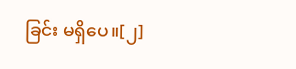ခြင်း မရှိပေ။[၂]